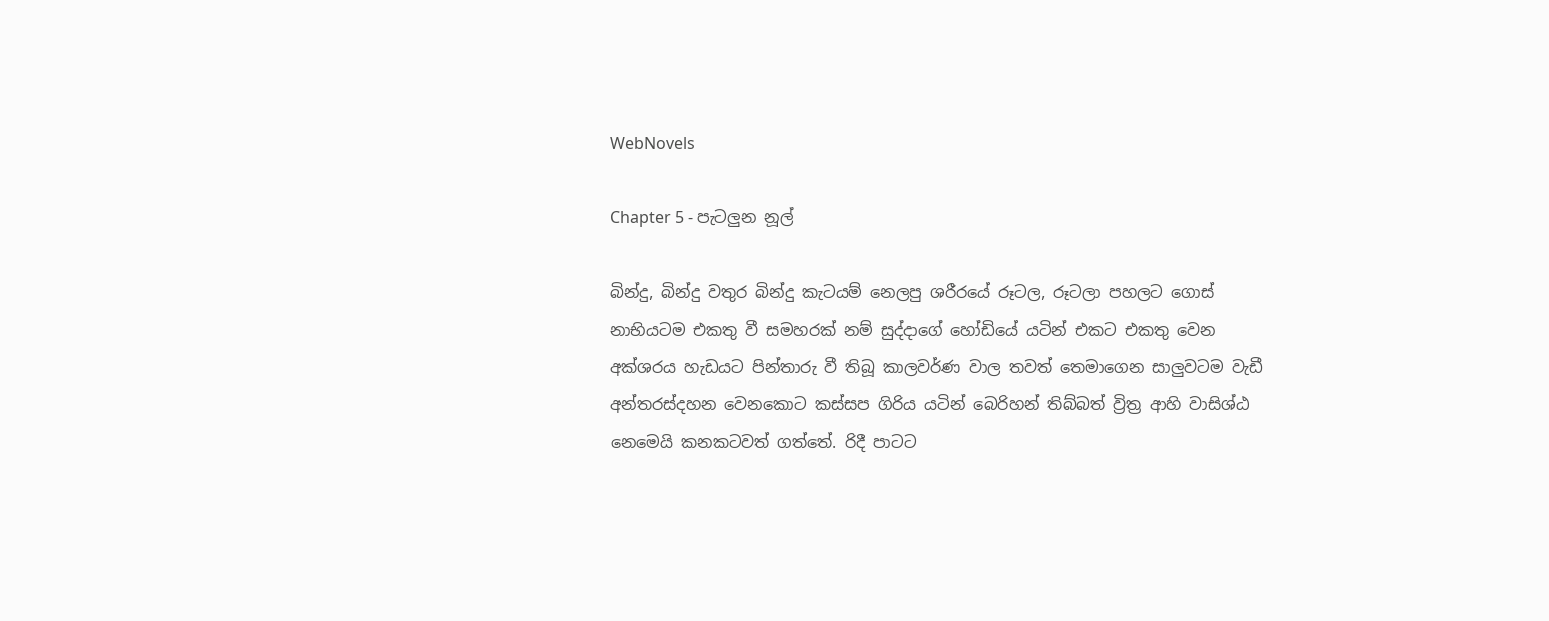WebNovels

Chapter 5 - පැටලුන නූල්

බින්දු, බින්දු වතුර බින්දු කැටයම් නෙලපු ශරීරයේ රූටල, රූටලා පහලට ගොස් නාභියටම එකතු වී සමහරක් නම් සුද්දාගේ හෝඩියේ යටින් එකට එකතු වෙන අක්ශරය හැඩයට පින්තාරු වී තිබූ කාලවර්ණ වාල තවත් තෙමාගෙන සාලුවටම වැඩී අන්තරස්දහන වෙනකොට කස්සප ගිරිය යටින් බෙරිහන් තිබ්බත් ව්‍රිත්‍ර ආහි වාසිශ්ඨ නෙමෙයි කනකටවත් ගත්තේ. රිදී පාටට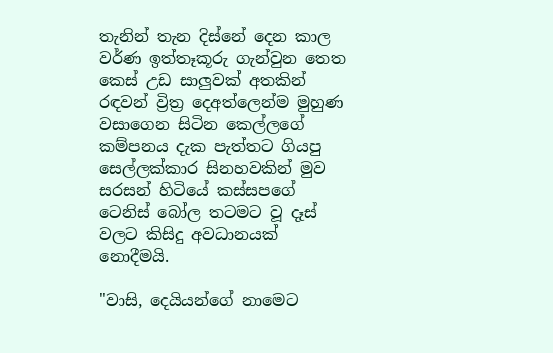තැනින් තැන දිස්නේ දෙන කාල වර්ණ ඉත්තෑකූරු ගැන්වුන තෙත කෙස් උඩ සාලුවක් අතකින් රඳවන් ව්‍රිත්‍ර දෙඅත්ලෙන්ම මුහුණ වසාගෙන සිටින කෙල්ලගේ කම්පනය දැක පැත්තට ගියපු සෙල්ලක්කාර සිනහවකින් මුව සරසන් හිටියේ කස්සපගේ ටෙනිස් බෝල තටමට වූ දෑස් වලට කිසිදු අවධානයක් නොදීමයි.

"වාසි, දෙයියන්ගේ නාමෙට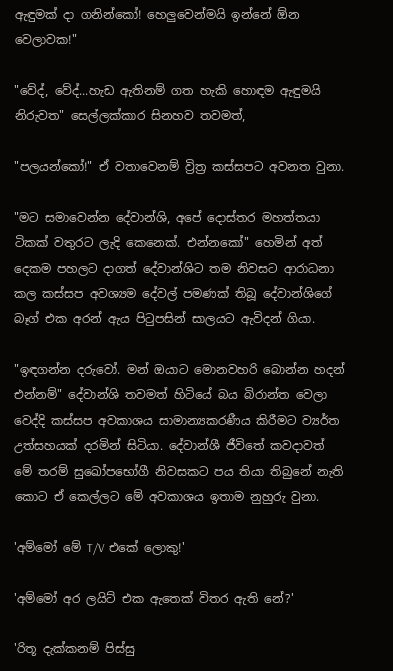ඇඳුමක් දා ගනින්කෝ! හෙලුවෙන්මයි ඉන්නේ ඕන වෙලාවක!"

"වේද්, වේද්...හැඩ ඇතිනම් ගත හැකි හොඳම ඇඳුමයි නිරුවත" සෙල්ලක්කාර සිනහව තවමත්,

"පලයන්කෝ!" ඒ වතාවෙනම් ව්‍රිත්‍ර කස්සපට අවනත වුනා.

"මට සමාවෙන්න දේවාන්ශි, අපේ දොස්තර මහත්තයා ටිකක් වතුරට ලැදි කෙනෙක්. එන්නකෝ" හෙමින් අත් දෙකම පහලට දාගත් දේවාන්ශිට තම නිවසට ආරාධනා කල කස්සප අවශ්‍යම දේවල් පමණක් තිබූ දේවාන්ශිගේ බෑග් එක අරන් ඇය පිටුපසින් සාලයට ඇවිදන් ගියා.

"ඉඳගන්න දරුවෝ. මන් ඔයාට මොනවහරි බොන්න හදන් එන්නම්" දේවාන්ශි තවමත් හිටියේ බය බිරාන්ත වෙලා වෙද්දි කස්සප අවකාශය සාමාන්‍යකරණීය කිරීමට ව්‍යර්ත උත්සහයක් දරමින් සිටියා. දේවාන්ශී ජීවිතේ කවදාවත් මේ තරම් සුඛෝපභෝගී නිවසකට පය තියා තිබුනේ නැති කොට ඒ කෙල්ලට මේ අවකාශය ඉතාම නුහුරු වුනා.

'අම්මෝ මේ T/V එකේ ලොකු!'

'අම්මෝ අර ලයිට් එක ඇතෙක් විතර ඇති නේ?'

'රිතූ දැක්කනම් පිස්සු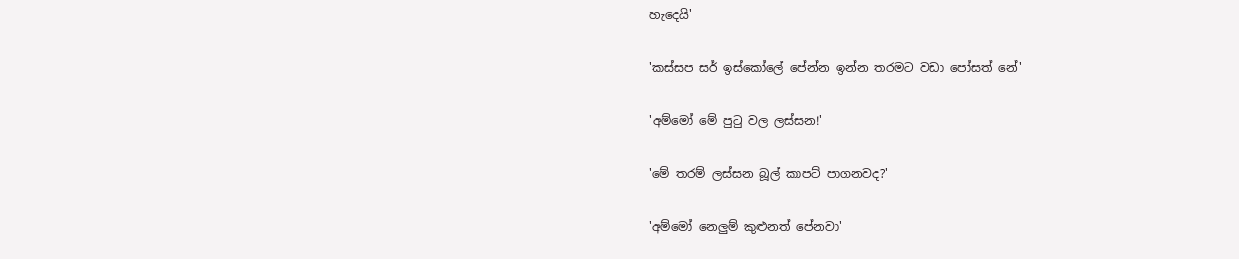හැදෙයි'

'කස්සප සර් ඉස්කෝලේ පේන්න ඉන්න තරමට වඩා පෝසත් නේ'

'අම්මෝ මේ පුටු වල ලස්සන!'

'මේ තරම් ලස්සන බූල් කාපට් පාගනවද?'

'අම්මෝ නෙලුම් කුළුනත් පේනවා'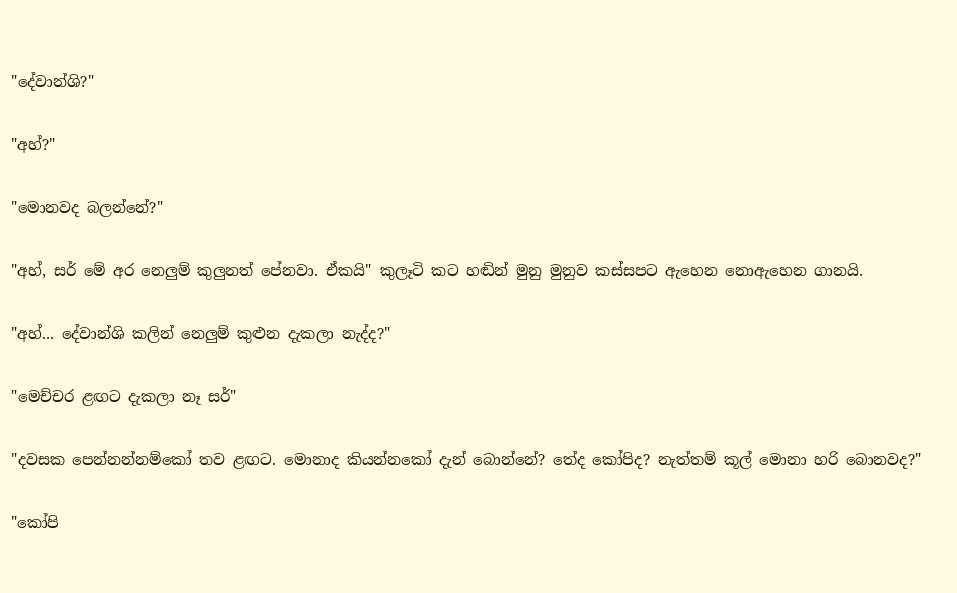"දේවාන්ශි?"

"අහ්?"

"මොනවද බලන්නේ?"

"අහ්, සර් මේ අර නෙලුම් කුලුනත් පේනවා. ඒකයි" කුලෑටි කට හඬින් මුනු මුනුව කස්සපට ඇහෙන නොඇහෙන ගානයි.

"අහ්... දේවාන්ශි කලින් නෙලුම් කුළුන දැකලා නැද්ද?"

"මෙච්චර ළඟට දැකලා නෑ සර්"

"දවසක පෙන්නන්නම්කෝ තව ළඟට. මොනාද කියන්නකෝ දැන් බොන්නේ? තේද කෝපිද? නැත්තම් කූල් මොනා හරි බොනවද?"

"කෝපි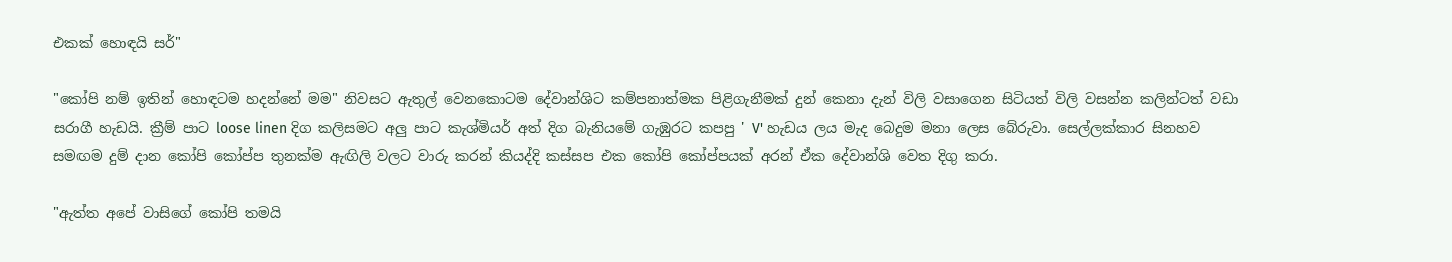එකක් හොඳයි සර්"

"කෝපි නම් ඉතින් හොඳටම හදන්නේ මම" නිවසට ඇතුල් වෙනකොටම දේවාන්ශිට කම්පනාත්මක පිළිගැනීමක් දුන් කෙනා දැන් විලි වසාගෙන සිටියත් විලි වසන්න කලින්ටත් වඩා සරාගී හැඩයි. ක්‍රීම් පාට loose linen දිග කලිසමට අලු පාට කැශ්මියර් අත් දිග බැනියමේ ගැඹුරට කපපු ' V' හැඩය ලය මැද බෙදුම මනා ලෙස බේරුවා. සෙල්ලක්කාර සිනහව සමඟම දුම් දාන කෝපි කෝප්ප තුනක්ම ඇඟිලි වලට වාරු කරන් කියද්දි කස්සප එක කෝපි කෝප්පයක් අරන් ඒක දේවාන්ශි වෙත දිගු කරා.

"ඇත්ත අපේ වාසිගේ කෝපි තමයි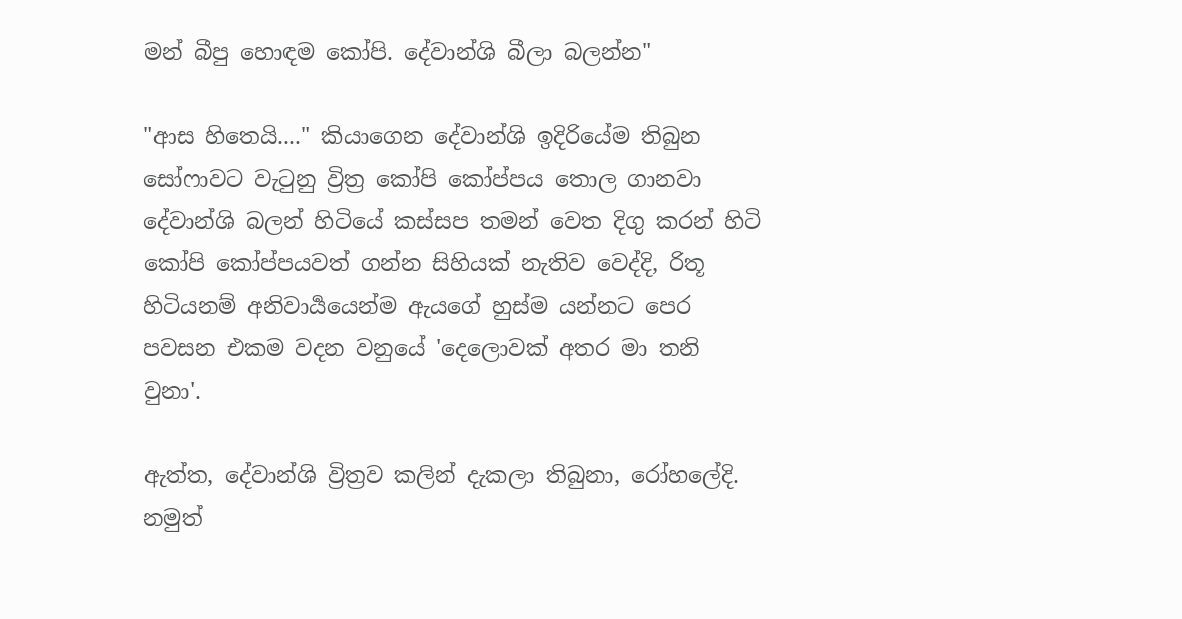මන් බීපු හොඳම කෝපි. දේවාන්ශි බීලා බලන්න"

"ආස හිතෙයි...." කියාගෙන දේවාන්ශි ඉදිරියේම තිබුන සෝෆාවට වැටුනු ව්‍රිත්‍ර කෝපි කෝප්පය තොල ගානවා දේවාන්ශි බලන් හිටියේ කස්සප තමන් වෙත දිගු කරන් හිටි කෝපි කෝප්පයවත් ගන්න සිහියක් නැතිව වෙද්දි, රිතූ හිටියනම් අනිවාර්‍යයෙන්ම ඇයගේ හුස්ම යන්නට පෙර පවසන එකම වදන වනුයේ 'දෙලොවක් අතර මා තනි වුනා'.

ඇත්ත, දේවාන්ශි ව්‍රිත්‍රව කලින් දැකලා තිබුනා, රෝහලේදි. නමුත්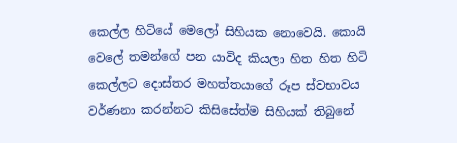කෙල්ල හිටියේ මෙලෝ සිහියක නොවෙයි. කොයි වෙලේ තමන්ගේ පන යාවිද කියලා හිත හිත හිටි කෙල්ලට දොස්තර මහත්තයාගේ රූප ස්වභාවය වර්ණනා කරන්නට කිසිසේත්ම සිහියක් තිබුනේ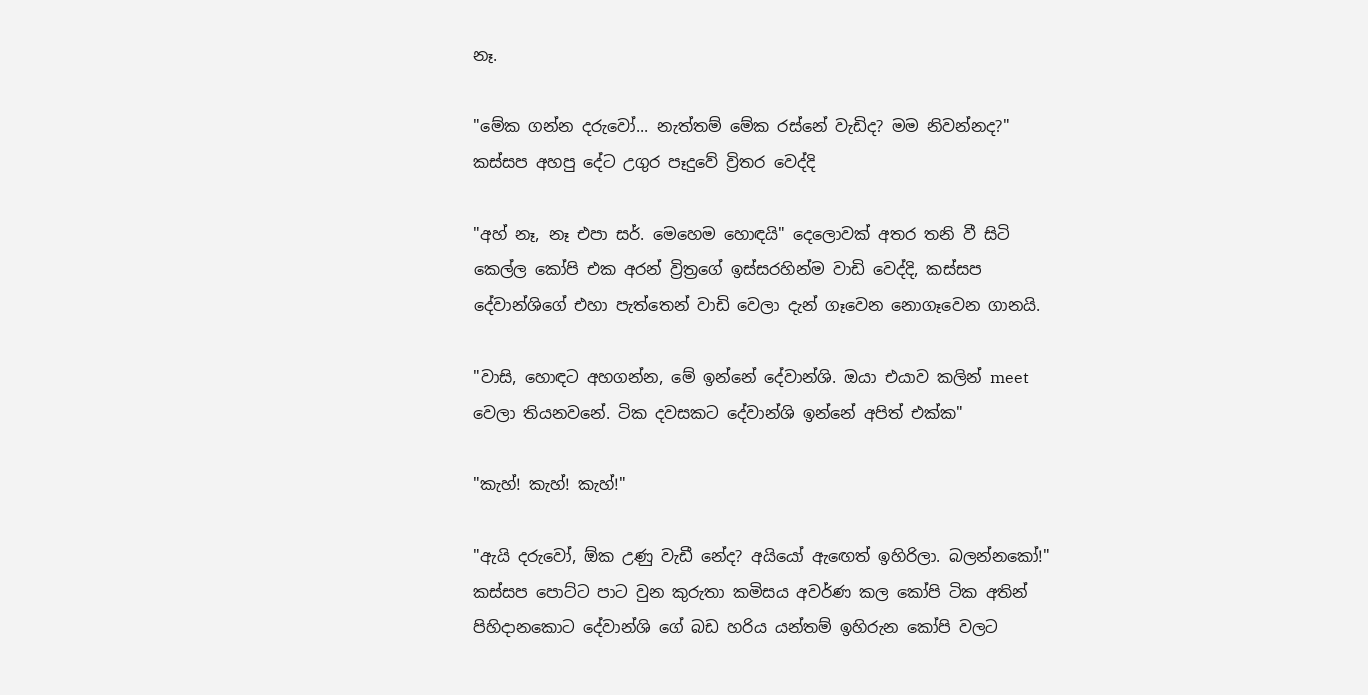නෑ.

"මේක ගන්න දරුවෝ... නැත්තම් මේක රස්නේ වැඩිද? මම නිවන්නද?" කස්සප අහපු දේට උගුර පෑදුවේ ව්‍රිතර වෙද්දි

"අහ් නෑ, නෑ එපා සර්. මෙහෙම හොඳයි" දෙලොවක් අතර තනි වී සිටි කෙල්ල කෝපි එක අරන් ව්‍රිත්‍රගේ ඉස්සරහින්ම වාඩි වෙද්දි, කස්සප දේවාන්ශිගේ එහා පැත්‍තෙන් වාඩි වෙලා දැන් ගෑවෙන නොගෑවෙන ගානයි.

"වාසි, හොඳට අහගන්න, මේ ඉන්නේ දේවාන්ශි. ඔයා එයාව කලින් meet වෙලා තියනවනේ. ටික දවසකට දේවාන්ශි ඉන්නේ අපිත් එක්ක"

"කැහ්! කැහ්! කැහ්!"

"ඇයි දරුවෝ, ඕක උණු වැඩී නේද? අයියෝ ඇඟෙත් ඉහිරිලා. බලන්නකෝ!" කස්සප පොට්ට පාට වුන කුරුතා කමිසය අවර්ණ කල කෝපි ටික අතින් පිහිදානකොට දේවාන්ශි ගේ බඩ හරිය යන්තම් ඉහිරුන කෝපි වලට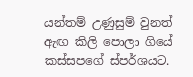යන්තම් උණුසුම් වුනත් ඇඟ කිලි පොලා ගියේ කස්සපගේ ස්පර්ශයට.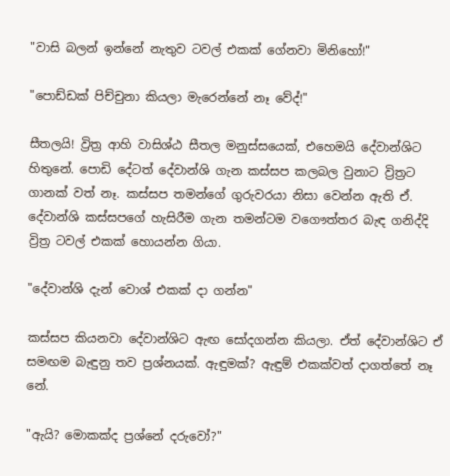"වාසි බලන් ඉන්නේ නැතුව ටවල් එකක් ගේනවා මිනිහෝ!"

"පොඩ්ඩක් පිච්චුනා කියලා මැරෙන්නේ නෑ වේද්!"

සීතලයි! ව්‍රිත්‍ර ආහි වාසිශ්ඨ සීතල මනුස්සයෙක්, එහෙමයි දේවාන්ශිට හිතුනේ. පොඩි දේටත් දේවාන්ශි ගැන කස්සප කලබල වුනාට ව්‍රිත්‍රට ගානක් වත් නෑ. කස්සප තමන්ගේ ගුරුවරයා නිසා වෙන්න ඇති ඒ. දේවාන්ශි කස්සපගේ හැසිරීම ගැන තමන්ටම වගෞත්තර බැඳ ගනිද්දි ව්‍රිත්‍ර ටවල් එකක් හොයන්න ගියා.

"දේවාන්ශි දැන් වොශ් එකක් දා ගන්න"

කස්සප කියනවා දේවාන්ශිට ඇඟ සෝදගන්න කියලා. ඒත් දේවාන්ශිට ඒ සමඟම බැඳුනු තව ප්‍රශ්නයක්. ඇඳුමක්? ඇඳුම් එකක්වත් දාගත්තේ නෑ නේ.

"ඇයි? මොකක්ද ප්‍රශ්නේ දරුවෝ?"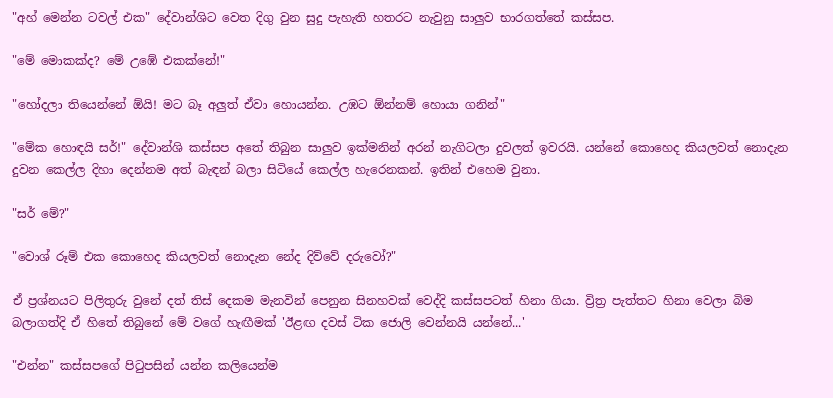"අහ් මෙන්න ටවල් එක" දේවාන්ශිට වෙත දිගු වුන සුදු පැහැති හතරට නැවුනු සාලුව භාරගත්තේ කස්සප.

"මේ මොකක්ද? මේ උඹේ එකක්නේ!"

"හෝදලා තියෙන්නේ ඕයි! මට බෑ අලුත් ඒවා හොයන්න. උඹට ඕන්නම් හොයා ගනින්"

"මේක හොඳයි සර්!" දේවාන්ශි කස්සප අතේ තිබුන සාලුව ඉක්මනින් අරන් නැගිටලා දුවලත් ඉවරයි. යන්නේ කොහෙද කියලවත් නොදැන දුවන කෙල්ල දිහා දෙන්නම අත් බැඳන් බලා සිටියේ කෙල්ල හැරෙනකන්. ඉතින් එහෙම වුනා.

"සර් මේ?"

"වොශ් රූම් එක කොහෙද කියලවත් නොදැන නේද දිව්වේ දරුවෝ?"

ඒ ප්‍රශ්නයට පිලිතුරු වුනේ දත් තිස් දෙකම මැනවින් පෙනුන සිනහවක් වෙද්දි කස්සපටත් හිනා ගියා. ව්‍රිත්‍ර පැත්තට හිනා වෙලා බිම බලාගත්දි ඒ හිතේ තිබුනේ මේ වගේ හැඟීමක් 'ඊළඟ දවස් ටික ජොලි වෙන්නයි යන්නේ...'

"එන්න" කස්සපගේ පිටුපසින් යන්න කලියෙන්ම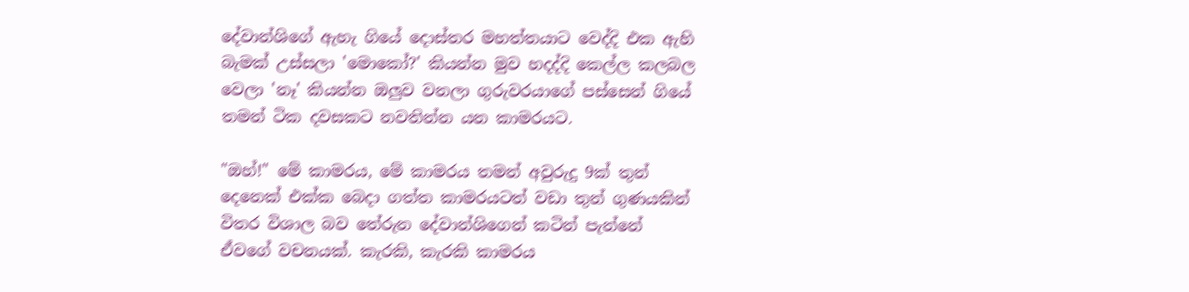දේවාන්ශිගේ ඇහැ ගියේ දොස්තර මහත්තයාට වෙද්දි එක ඇහි බැමක් උස්සලා 'මොකෝ?' කියන්න මුව හදද්දි කෙල්ල කලබල වෙලා 'නෑ' කියන්න ඔලුව වනලා ගුරුවරයාගේ පස්සෙන් ගියේ තමන් ටික දවසකට නවතින්න යන කාමරයට.

"ඔහ්!" මේ කාමරය, මේ කාමරය තමන් අවුරුදු 9ක් තුන් දෙනෙක් එක්ක බෙදා ගත්ත කාමරයටත් වඩා තුන් ගුණයකින් විතර විශාල බව තේරුන දේවාන්ශිගෙන් කටින් පැන්නේ ඒවගේ වචනයක්. කැරකි, කැරකි කාමරය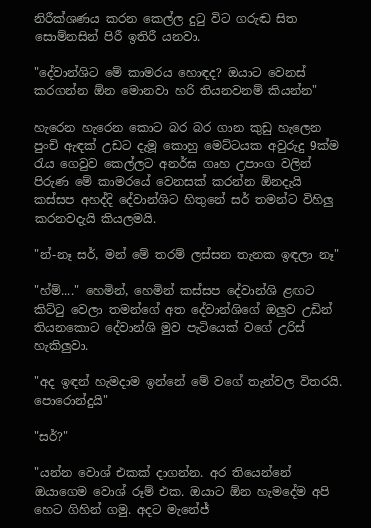නිරීක්ශණය කරන කෙල්ල දුටු විට ගරුඬ සිත සොම්නසින් පිරී ඉතිරී යනවා.

"දේවාන්ශිට මේ කාමරය හොඳද? ඔයාට වෙනස් කරගන්න ඕන මොනවා හරි තියනවනම් කියන්න"

හැරෙන හැරෙන කොට බර බර ගාන කුඩු හැලෙන පුංචි ඇඳක් උඩට දැමූ කොහු මෙට්ටයක අවුරුදු 9ක්ම රැය ගෙවුව කෙල්ලට අනර්ඝ ගෘහ උපාංග වලින් පිරුණ මේ කාමරයේ වෙනසක් කරන්න ඕනදැයි කස්සප අහද්දි දේවාන්ශිට හිතුනේ සර් තමන්ට විහිලු කරනවදැයි කියලමයි.

"න්-නෑ සර්, මන් මේ තරම් ලස්සන තැනක ඉඳලා නෑ"

"හ්ම්...." හෙමින්, හෙමින් කස්සප දේවාන්ශි ළඟට කිට්ටු වෙලා තමන්ගේ අත දේවාන්ශිගේ ඔලුව උඩින් තියනකොට දේවාන්ශි මුව පැටියෙක් වගේ උරිස් හැකිලුවා.

"අද ඉඳන් හැමදාම ඉන්නේ මේ වගේ තැන්වල විතරයි. පොරොන්දුයි"

"සර්?"

"යන්න වොශ් එකක් දාගන්න. අර තියෙන්නේ ඔයාගෙම වොශ් රූම් එක. ඔයාට ඕන හැමදේම අපි හෙට ගිහින් ගමු. අදට මැනේජ්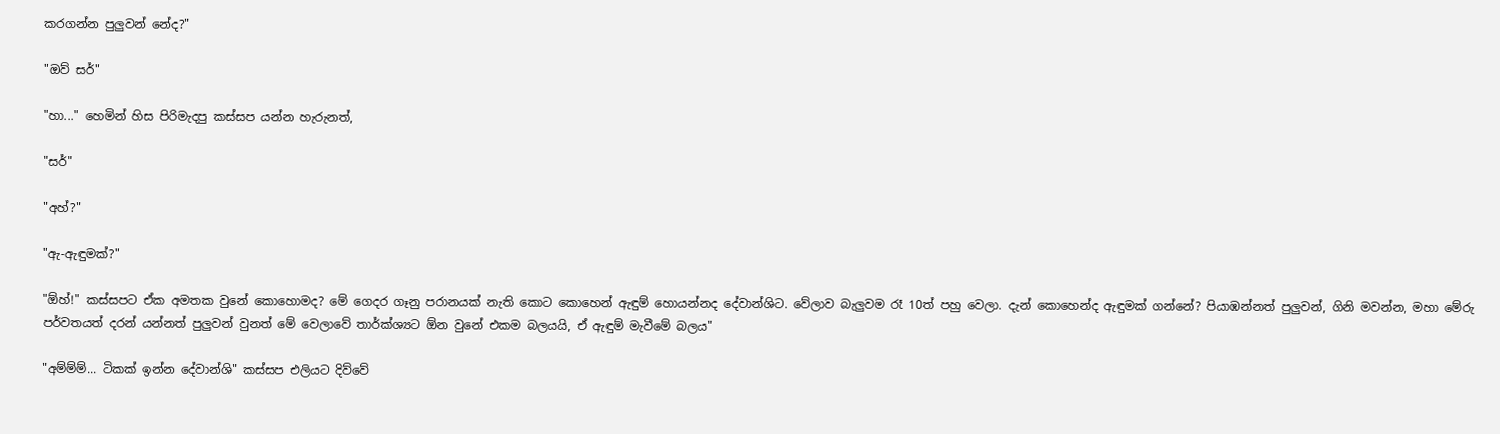කරගන්න පුලුවන් නේද?"

"ඔව් සර්"

"හා..." හෙමින් හිස පිරිමැදපු කස්සප යන්න හැරුනත්,

"සර්"

"අහ්?"

"ඇ-ඇඳුමක්?"

"ඕහ්!" කස්සපට ඒක අමතක වුනේ කොහොමද? මේ ගෙදර ගෑනු පරානයක් නැති කොට කොහෙන් ඇඳුම් හොයන්නද දේවාන්ශිට. වේලාව බැලුවම රෑ 10ත් පහු වෙලා. දැන් කොහෙන්ද ඇඳුමක් ගන්නේ? පියාඹන්නත් පුලුවන්, ගිනි මවන්න, මහා මේරු පර්වතයත් දරන් යන්නත් පුලුවන් වුනත් මේ වෙලාවේ තාර්ක්ශ්‍යට ඕන වුනේ එකම බලයයි, ඒ ඇඳුම් මැවීමේ බලය"

"අම්ම්ම්... ටිකක් ඉන්න දේවාන්ශි" කස්සප එලියට දිව්වේ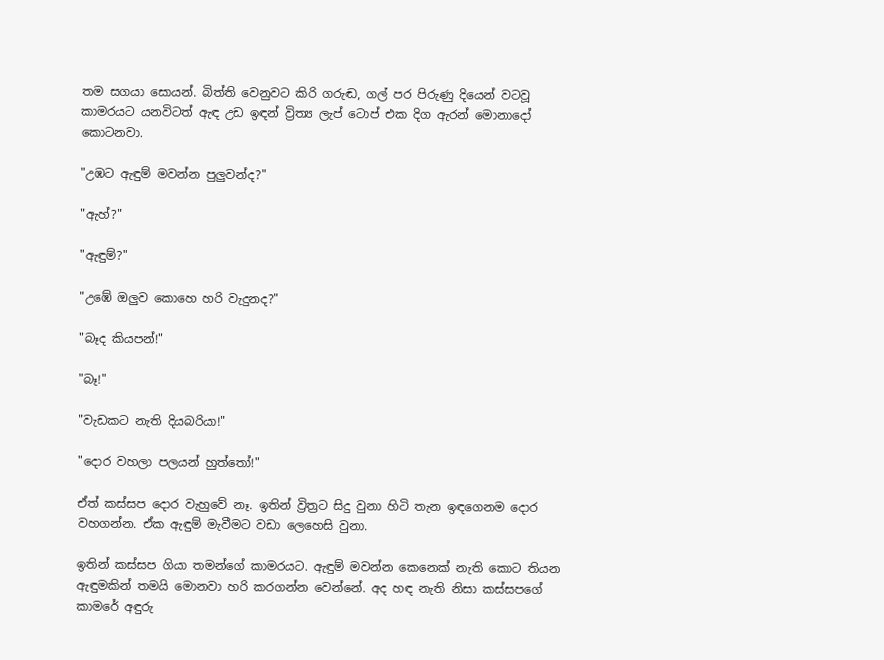තම සගයා සොයන්. බිත්ති වෙනුවට කිරි ගරුඬ, ගල් පර පිරුණු දියෙන් වටවූ කාමරයට යනවිටත් ඇඳ උඩ ඉඳන් ව්‍රිත්‍ය ලැප් ටොප් එක දිග ඇරන් මොනාදෝ කොටනවා.

"උඹට ඇඳුම් මවන්න පුලුවන්ද?"

"ඇහ්?"

"ඇඳුම්?"

"උඹේ ඔලුව කොහෙ හරි වැදුනද?"

"බෑද කියපන්!"

"බෑ!"

"වැඩකට නැති දියබරියා!"

"දොර වහලා පලයන් හුත්තෝ!"

ඒත් කස්සප දොර වැහුවේ නෑ. ඉතින් ව්‍රිත්‍රට සිදු වුනා හිටි තැන ඉඳගෙනම දොර වහගන්න. ඒක ඇඳුම් මැවීමට වඩා ලෙහෙසි වුනා.

ඉතින් කස්සප ගියා තමන්ගේ කාමරයට. ඇඳුම් මවන්න කෙනෙක් නැති කොට තියන ඇඳුමකින් තමයි මොනවා හරි කරගන්න වෙන්නේ. අද හඳ නැති නිසා කස්සපගේ කාමරේ අඳුරු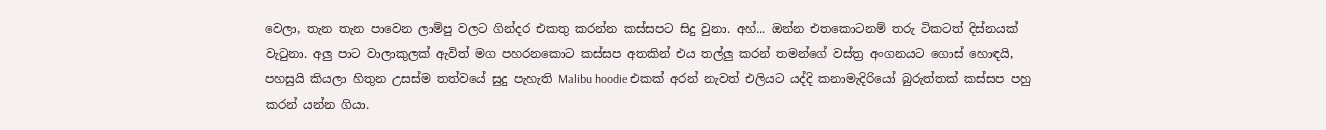වෙලා, තැන තැන පාවෙන ලාම්පු වලට ගින්දර එකතු කරන්න කස්සපට සිදු වුනා. අහ්... ඔන්න එතකොටනම් තරු ටිකටත් දිස්නයක් වැටුනා. අලු පාට වාලාකුලක් ඇවිත් මග පහරනකොට කස්සප අතකින් එය තල්ලු කරන් තමන්ගේ වස්ත්‍ර අංගනයට ගොස් හොඳයි, පහසුයි කියලා හිතුන උසස්ම තත්වයේ සුදු පැහැති Malibu hoodie එකක් අරන් නැවත් එලියට යද්දි කනාමැදිරියෝ බුරුත්තක් කස්සප පහු කරන් යන්න ගියා.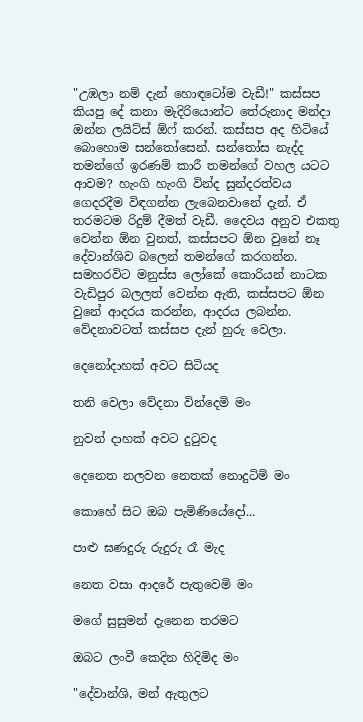"උඹලා නම් දැන් හොඳටෝම වැඩී!" කස්සප කියපු දේ කනා මැදිරියොන්ට තේරුනාද මන්දා ඔන්න ලයිට්ස් ඕෆ් කරන්. කස්සප අද හිටියේ බොහොම සන්තෝසෙන්. සන්තෝස නැද්ද තමන්ගේ ඉරණම් කාරී තමන්ගේ වහල යටට ආවම? හැංගි හැංගි වින්ද සුන්දරත්වය ගෙදරදීම විඳගන්න ලැබෙනවානේ දැන්. ඒ තරමටම රිදුම් දීමත් වැඩී. දෛවය අනුව එකතු වෙන්න ඕන වුනත්, කස්සපට ඕන වුනේ නෑ දේවාන්ශිව බලෙන් තමන්ගේ කරගන්න. සමහරවිට මනුස්ස ලෝකේ කොරියන් නාටක වැඩිපුර බලලත් වෙන්න ඇති, කස්සපට ඕන වුනේ ආදරය කරන්න, ආදරය ලබන්න. වේදනාවටත් කස්සප දැන් හුරු වෙලා.

දෙනෝදාහක් අවට සිටියද

තනි වෙලා වේදනා වින්දෙමි මං

නුවන් දාහක් අවට දුටුවද

දෙනෙත නලවන නෙතක් නොදුටිමි මං

කොහේ සිට ඔබ පැමිණියේදෝ...

පාළු ඝණදුරු රුදුරු රෑ මැද

නෙත වසා ආදරේ පැතුවෙමි මං

මගේ සුසුමන් දැනෙන තරමට

ඔබට ලංවී කෙදින හිදිමිද මං

"දේවාන්ශි, මන් ඇතුලට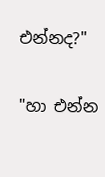එන්නද?"

"හා එන්න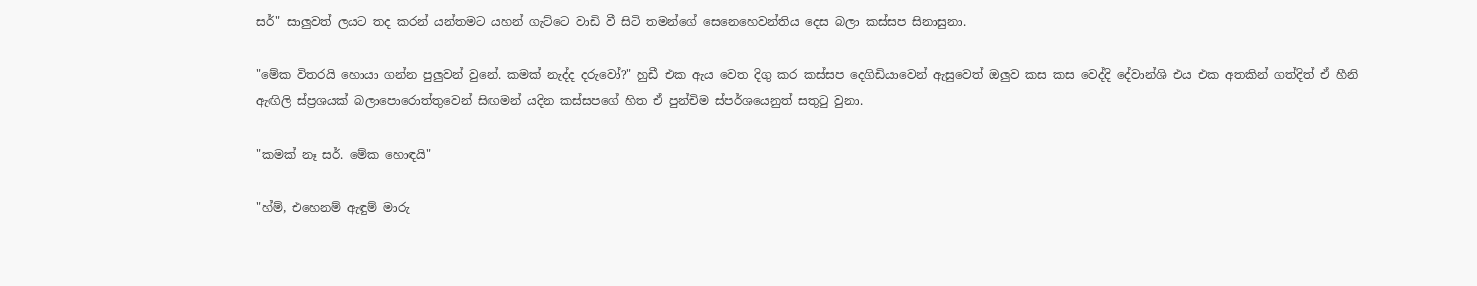සර්" සාලුවත් ලයට තද කරන් යන්තමට යහන් ගැට්ටෙ වාඩි වී සිටි තමන්ගේ සෙනෙහෙවන්තිය දෙස බලා කස්සප සිනාසුනා.

"මේක විතරයි හොයා ගන්න පුලුවන් වුනේ. කමක් නැද්ද දරුවෝ?" හුඩී එක ඇය වෙත දිගු කර කස්සප දෙගිඩියාවෙන් ඇසුවෙත් ඔලුව කස කස වෙද්දි දේවාන්ශි එය එක අතකින් ගත්දිත් ඒ හීනි ඇඟිලි ස්ප්‍රශයක් බලාපොරොත්තුවෙන් සිඟමන් යදින කස්සපගේ හිත ඒ පුන්චිම ස්පර්ශයෙනුත් සතුටු වුනා.

"කමක් නෑ සර්. මේක හොඳයි"

"හ්ම්, එහෙනම් ඇඳුම් මාරු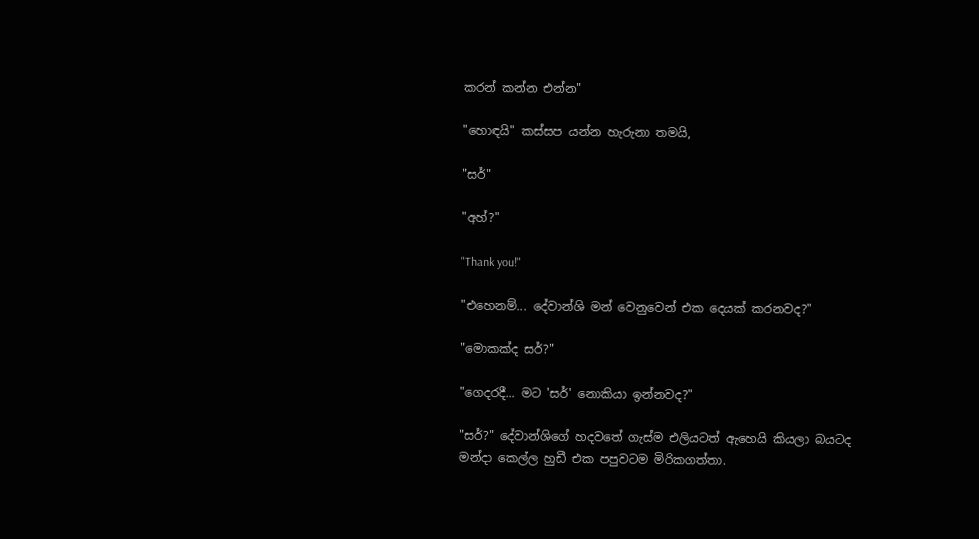කරන් කන්න එන්න"

"හොඳයි" කස්සප යන්න හැරුනා තමයි,

"සර්"

"අහ්?"

"Thank you!"

"එහෙනම්... දේවාන්ශි මන් වෙනුවෙන් එක දෙයක් කරනවද?"

"මොකක්ද සර්?"

"ගෙදරදී... මට 'සර්' නොකියා ඉන්නවද?"

"සර්?" දේවාන්ශිගේ හදවතේ ගැස්ම එලියටත් ඇහෙයි කියලා බයටද මන්දා කෙල්ල හුඩී එක පපුවටම මිරිකගත්තා.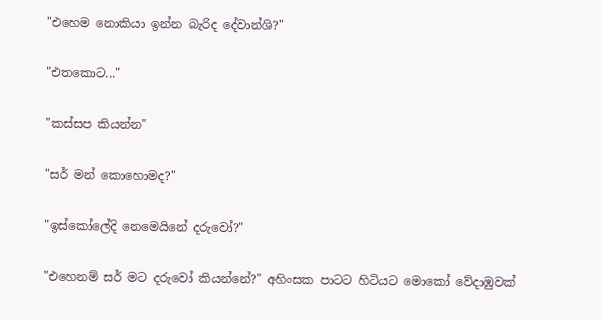"එහෙම නොකියා ඉන්න බැරිද දේවාන්ශි?"

"එතකොට..."

"කස්සප කියන්න"

"සර් මන් කොහොමද?"

"ඉස්කෝලේදි නෙමෙයිනේ දරුවෝ?"

"එහෙනම් සර් මට දරුවෝ කියන්නේ?" අහිංසක පාටට හිටියට මොකෝ වේදාඹුවක්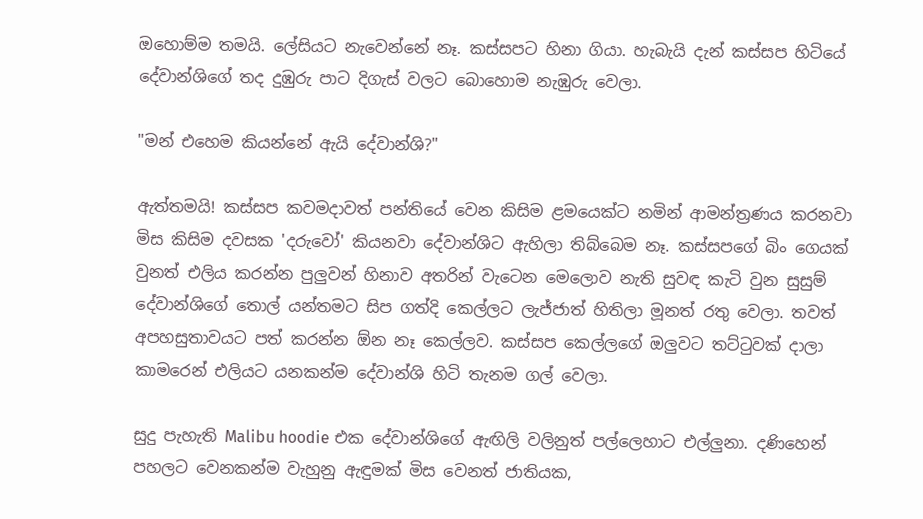ඔහොම්ම තමයි. ලේසියට නැවෙන්නේ නෑ. කස්සපට හිනා ගියා. හැබැයි දැන් කස්සප හිටියේ දේවාන්ශිගේ තද දුඹුරු පාට දිගැස් වලට බොහොම නැඹුරු වෙලා.

"මන් එහෙම කියන්නේ ඇයි දේවාන්ශි?"

ඇත්තමයි! කස්සප කවමදාවත් පන්තියේ වෙන කිසිම ළමයෙක්ට නමින් ආමන්ත්‍රණය කරනවා මිස කිසිම දවසක 'දරුවෝ' කියනවා දේවාන්ශිට ඇහිලා තිබ්බෙම නෑ. කස්සපගේ බිං ගෙයක් වුනත් එලිය කරන්න පුලුවන් හිනාව අතරින් වැටෙන මෙලොව නැති සුවඳ කැටි වුන සුසුම් දේවාන්ශිගේ තොල් යන්තමට සිප ගත්දි කෙල්ලට ලැජ්ජාත් හිතිලා මූනත් රතු වෙලා. තවත් අපහසුතාවයට පත් කරන්න ඕන නෑ කෙල්ලව. කස්සප කෙල්ලගේ ඔලුවට තට්ටුවක් දාලා කාමරෙන් එලියට යනකන්ම දේවාන්ශි හිටි තැනම ගල් වෙලා.

සුදු පැහැති Malibu hoodie එක දේවාන්ශිගේ ඇඟිලි වලිනුත් පල්ලෙහාට එල්ලුනා. දණිහෙන් පහලට වෙනකන්ම වැහුනු ඇඳුමක් මිස වෙනත් ජාතියක,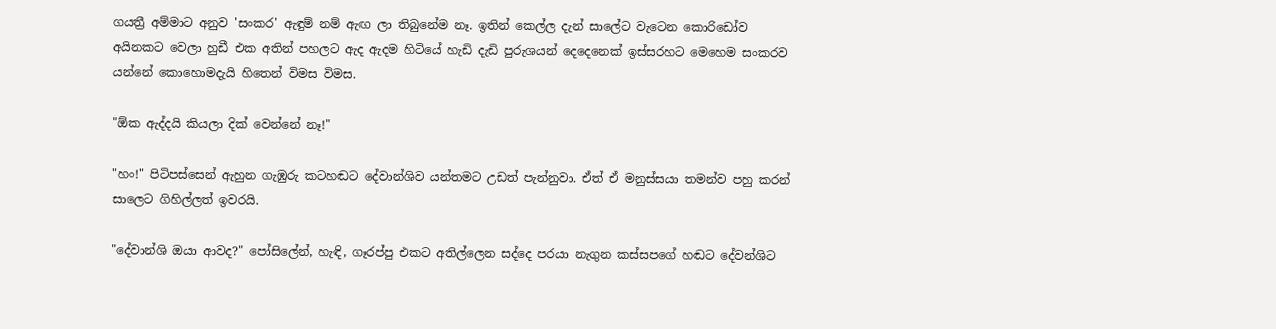ගයත්‍රී අම්මාට අනුව 'සංකර' ඇඳුම් නම් ඇඟ ලා තිබුනේම නෑ. ඉතින් කෙල්ල දැන් සාලේට වැටෙන කොරිඩෝව අයිනකට වෙලා හුඩී එක අතින් පහලට ඇද ඇදම හිටියේ හැඩි දැඩි පුරුශයන් දෙදෙනෙක් ඉස්සරහට මෙහෙම සංකරව යන්නේ කොහොමදැයි හිතෙන් විමස විමස.

"ඕක ඇද්දයි කියලා දික් වෙන්නේ නෑ!"

"හං!" පිටිපස්සෙන් ඇහුන ගැඹුරු කටහඬට දේවාන්ශිව යන්තමට උඩත් පැන්නුවා. ඒත් ඒ මනුස්සයා තමන්ව පහු කරන් සාලෙට ගිහිල්ලත් ඉවරයි.

"දේවාන්ශි ඔයා ආවද?" පෝසිලේන්, හැඳි, ගෑරප්පු එකට අතිල්ලෙන සද්දෙ පරයා නැගුන කස්සපගේ හඬට දේවන්ශිට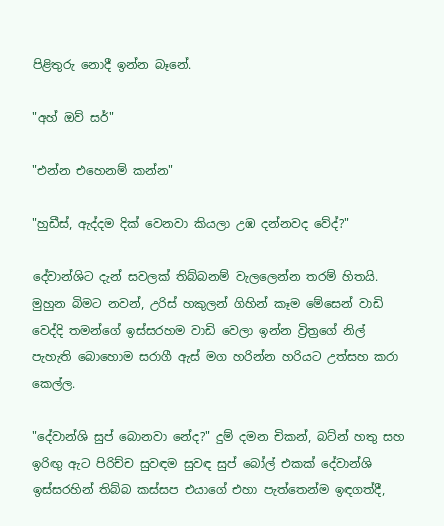පිළිතුරු නොදී ඉන්න බෑනේ.

"අහ් ඔව් සර්"

"එන්න එහෙනම් කන්න"

"හුඩීස්, ඇද්දම දික් වෙනවා කියලා උඹ දන්නවද වේද්?"

දේවාන්ශිට දැන් සවලක් තිබ්බනම් වැලලෙන්න තරම් හිතයි. මුහුන බිමට නවන්, උරිස් හකුලන් ගිහින් කෑම මේසෙන් වාඩි වෙද්දි තමන්ගේ ඉස්සරහම වාඩි වෙලා ඉන්න ව්‍රිත්‍රගේ නිල් පැහැති බොහොම සරාගී ඇස් මග හරින්න හරියට උත්සහ කරා කෙල්ල.

"දේවාන්ශි සුප් බොනවා නේද?" දුම් දමන චිකන්, බට්න් හතු සහ ඉරිඟු ඇට පිරිච්ච සුවඳම සුවඳ සුප් බෝල් එකක් දේවාන්ශි ඉස්සරහින් තිබ්බ කස්සප එයාගේ එහා පැත්තෙන්ම ඉඳගත්දී,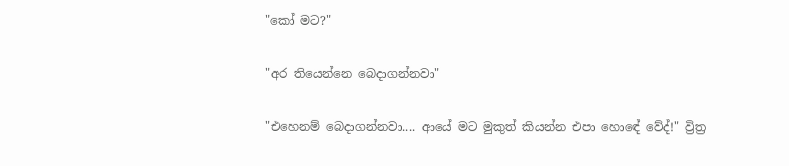"කෝ මට?"

"අර තියෙන්නෙ බෙදාගන්නවා"

"එහෙනම් බෙදාගන්නවා.... ආයේ මට මුකුත් කියන්න එපා හොඳේ වේද්!" ව්‍රිත්‍ර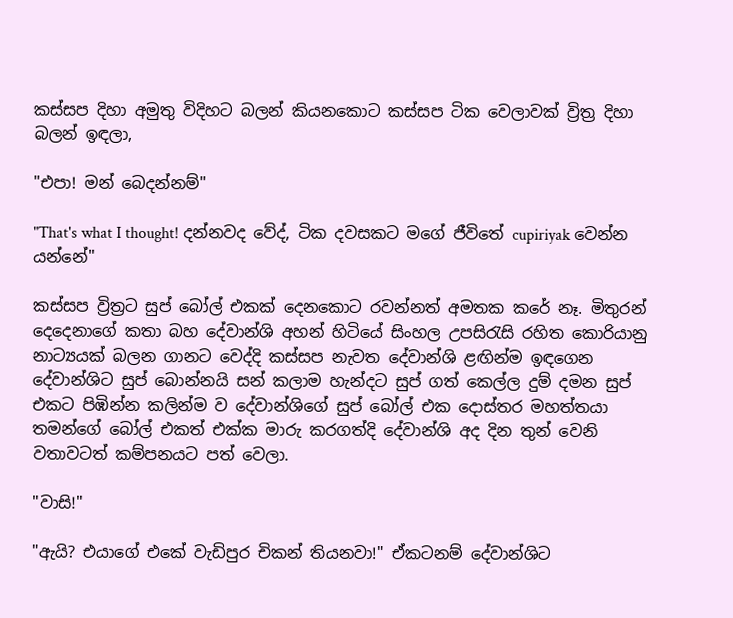කස්සප දිහා අමුතු විදිහට බලන් කියනකොට කස්සප ටික වෙලාවක් ව්‍රිත්‍ර දිහා බලන් ඉඳලා,

"එපා! මන් බෙදන්නම්"

"That's what I thought! දන්නවද වේද්, ටික දවසකට මගේ ජීවිතේ cupiriyak වෙන්න යන්නේ"

කස්සප ව්‍රිත්‍රට සුප් බෝල් එකක් දෙනකොට රවන්නත් අමතක කරේ නෑ. මිතුරන් දෙදෙනාගේ කතා බහ දේවාන්ශි අහන් හිටියේ සිංහල උපසිරැසි රහිත කොරියානු නාට්‍යයක් බලන ගානට වෙද්දි කස්සප නැවත දේවාන්ශි ළඟින්ම ඉඳගෙන දේවාන්ශිට සුප් බොන්නයි සන් කලාම හැන්දට සුප් ගත් කෙල්ල දුම් දමන සුප් එකට පිඹින්න කලින්ම ව දේවාන්ශිගේ සුප් බෝල් එක දොස්තර මහත්තයා තමන්ගේ බෝල් එකත් එක්ක මාරු කරගත්දි දේවාන්ශි අද දින තුන් වෙනි වතාවටත් කම්පනයට පත් වෙලා.

"වාසි!"

"ඇයි? එයාගේ එකේ වැඩිපුර චිකන් තියනවා!" ඒකටනම් දේවාන්ශිට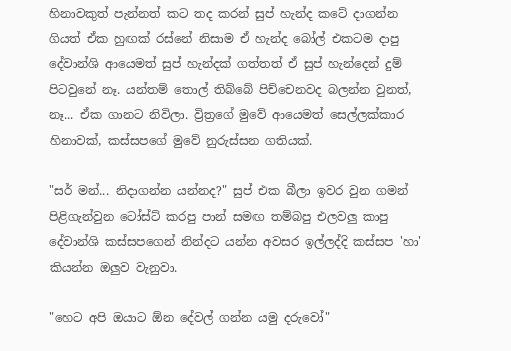හිනාවකුත් පැන්නත් කට තද කරන් සුප් හැන්ද කටේ දාගන්න ගියත් ඒක හුඟක් රස්නේ නිසාම ඒ හැන්ද බෝල් එකටම දාපු දේවාන්ශි ආයෙමත් සුප් හැන්දක් ගත්තත් ඒ සුප් හැන්දෙන් දුම් පිටවුනේ නෑ. යන්තම් තොල් තිබ්බේ පිච්චෙනවද බලන්න වුනත්, නෑ... ඒක ගානට නිවිලා. ව්‍රිත්‍රගේ මුවේ ආයෙමත් සෙල්ලක්කාර හිනාවක්, කස්සපගේ මුවේ නුරුස්සන ගතියක්.

"සර් මන්... නිදාගන්න යන්නද?" සුප් එක බීලා ඉවර වුන ගමන් පිළිගැන්වුන ටෝස්ට් කරපු පාන් සමඟ තම්බපු එලවලු කාපු දේවාන්ශි කස්සපගෙන් නින්දට යන්න අවසර ඉල්ලද්දි කස්සප 'හා' කියන්න ඔලුව වැනුවා.

"හෙට අපි ඔයාට ඕන දේවල් ගන්න යමු දරුවෝ"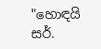"හොඳයි සර්.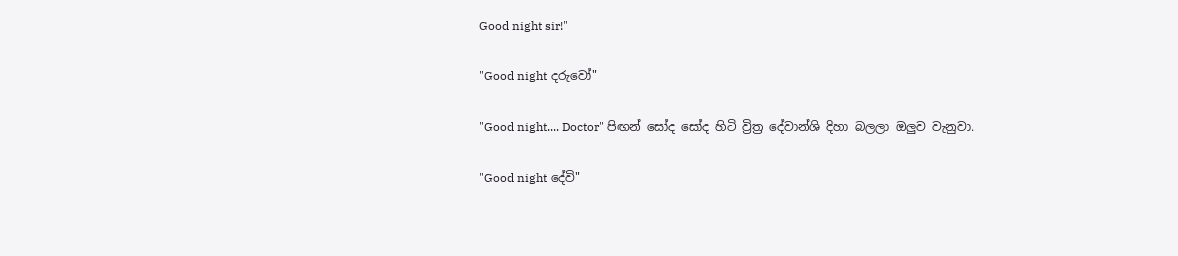Good night sir!"

"Good night දරුවෝ"

"Good night.... Doctor" පිඟන් සෝද සෝද හිටි ව්‍රිත්‍ර දේවාන්ශි දිහා බලලා ඔලුව වැනුවා.

"Good night දේවි"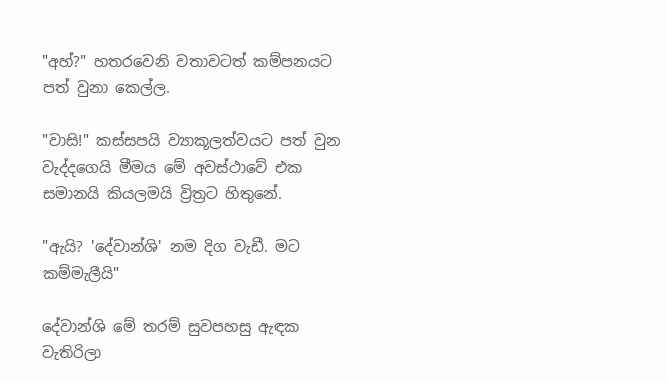"අහ්?" හතරවෙනි වතාවටත් කම්පනයට පත් වුනා කෙල්ල.

"වාසි!" කස්සපයි ව්‍යාකූලත්වයට පත් වුන වැද්දගෙයි මීමය මේ අවස්ථාවේ එක සමානයි කියලමයි ව්‍රිත්‍රට හිතුනේ.

"ඇයි? 'දේවාන්ශි' නම දිග වැඩී. මට කම්මැලීයි"

දේවාන්ශි මේ තරම් සුවපහසු ඇඳක වැතිරිලා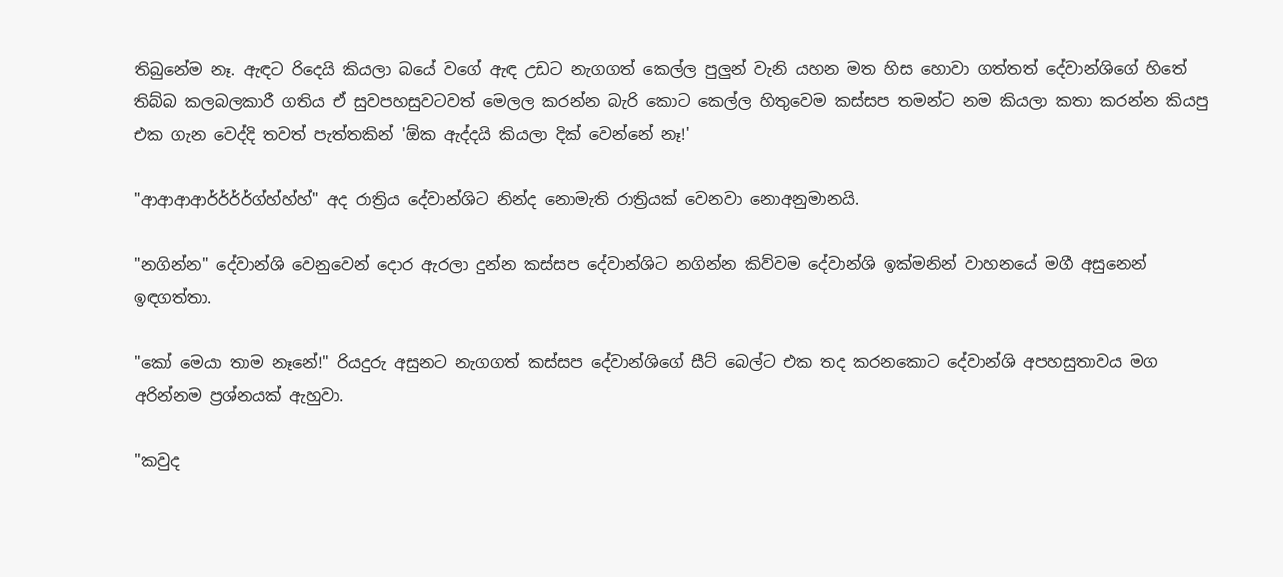තිබුනේම නෑ. ඇඳට රිදෙයි කියලා බයේ වගේ ඇඳ උඩට නැගගත් කෙල්ල පුලුන් වැනි යහන මත හිස හොවා ගත්තත් දේවාන්ශිගේ හිතේ තිබ්බ කලබලකාරී ගතිය ඒ සුවපහසුවටවත් මෙලල කරන්න බැරි කොට කෙල්ල හිතුවෙම කස්සප තමන්ට නම කියලා කතා කරන්න කියපු එක ගැන වෙද්දි තවත් පැත්තකින් 'ඕක ඇද්දයි කියලා දික් වෙන්නේ නෑ!'

"ආආආආර්ර්ර්ර්ග්හ්හ්හ්" අද රාත්‍රිය දේවාන්ශිට නින්ද නොමැති රාත්‍රියක් වෙනවා නොඅනුමානයි.

"නගින්න" දේවාන්ශි වෙනුවෙන් දොර ඇරලා දුන්න කස්සප දේවාන්ශිට නගින්න කිව්වම දේවාන්ශි ඉක්මනින් වාහනයේ මගී අසුනෙන් ඉඳගත්තා.

"කෝ මෙයා තාම නෑනේ!" රියදුරු අසුනට නැගගත් කස්සප දේවාන්ශිගේ සීට් බෙල්ට එක තද කරනකොට දේවාන්ශි අපහසුතාවය මග අරින්නම ප්‍රශ්නයක් ඇහුවා.

"කවුද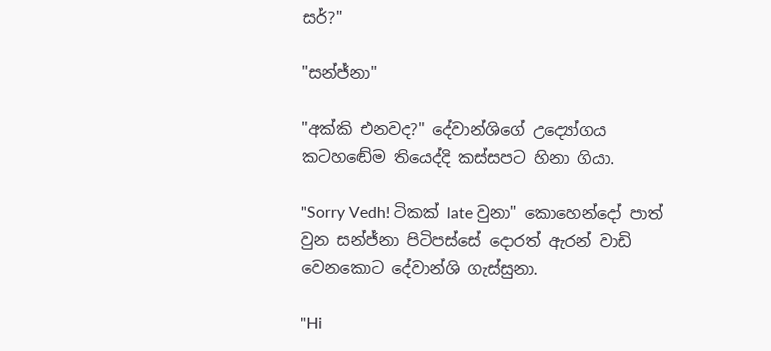සර්?"

"සන්ජ්නා"

"අක්කි එනවද?" දේවාන්ශිගේ උද්‍යෝගය කටහඬේම තියෙද්දි කස්සපට හිනා ගියා.

"Sorry Vedh! ටිකක් late වුනා" කොහෙන්දෝ පාත් වුන සන්ජ්නා පිටිපස්සේ දොරත් ඇරන් වාඩි වෙනකොට දේවාන්ශි ගැස්සුනා.

"Hi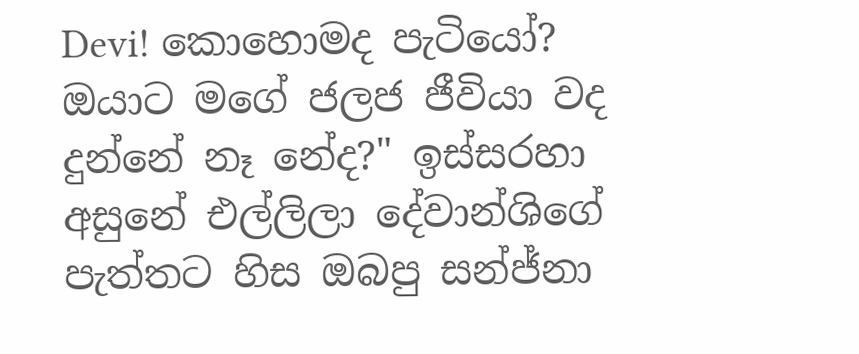Devi! කොහොමද පැටියෝ? ඔයාට මගේ ජලජ ජීවියා වද දුන්නේ නෑ නේද?" ඉස්සරහා අසුනේ එල්ලිලා දේවාන්ශිගේ පැත්තට හිස ඔබපු සන්ජ්නා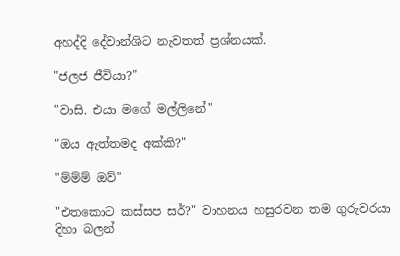අහද්දි දේවාන්ශිට නැවතත් ප්‍රශ්නයක්.

"ජලජ ජීවියා?"

"වාසි. එයා මගේ මල්ලිනේ"

"ඔය ඇත්තමද අක්කි?"

"ම්ම්ම් ඔව්"

"එතකොට කස්සප සර්?" වාහනය හසුරවන තම ගුරුවරයා දිහා බලන්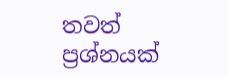තවත් ප්‍රශ්නයක්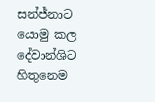සන්ජ්නාට යොමු කල දේවාන්ශිට හිතුනෙම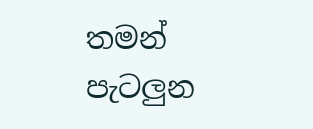තමන් පැටලුන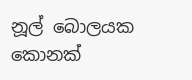නූල් බොලයක කොනක්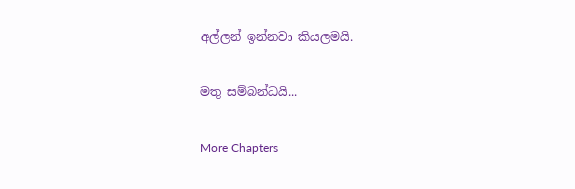අල්ලන් ඉන්නවා කියලමයි.

මතු සම්බන්ධයි...

More Chapters